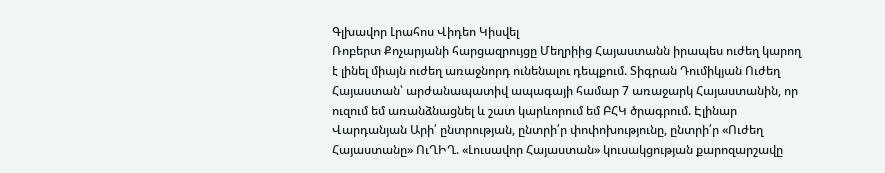Գլխավոր Լրահոս Վիդեո Կիսվել
Ռոբերտ Քոչարյանի հարցազրույցը Մեղրիից Հայաստանն իրապես ուժեղ կարող է լինել միայն ուժեղ առաջնորդ ունենալու դեպքում. Տիգրան Դումիկյան Ուժեղ Հայաստան՝ արժանապատիվ ապագայի համար 7 առաջարկ Հայաստանին, որ ուզում եմ առանձնացնել և շատ կարևորում եմ ԲՀԿ ծրագրում. Էլինար Վարդանյան Արի՛ ընտրության, ընտրի՛ր փոփոխությունը, ընտրի՛ր «Ուժեղ Հայաստանը» ՈւՂԻՂ. «Լուսավոր Հայաստան» կուսակցության քարոզարշավը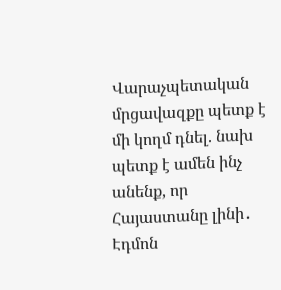Վարաչպետական մրցավազքը պետք է մի կողմ դնել. նախ պետք է ամեն ինչ անենք, որ Հայաստանը լինի․ Էդմոն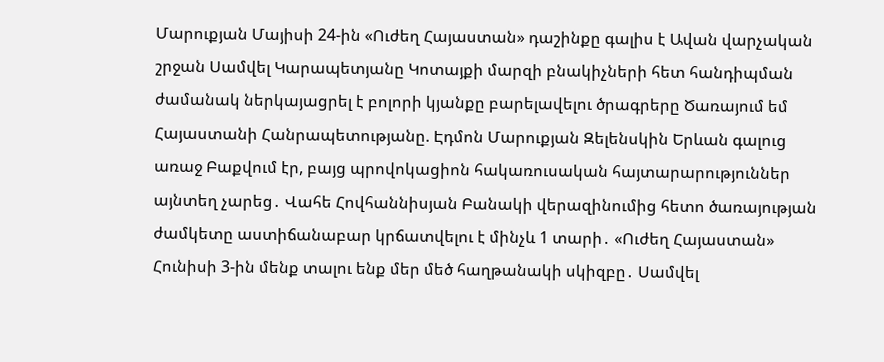Մարուքյան Մայիսի 24-ին «Ուժեղ Հայաստան» դաշինքը գալիս է Ավան վարչական շրջան Սամվել Կարապետյանը Կոտայքի մարզի բնակիչների հետ հանդիպման ժամանակ ներկայացրել է բոլորի կյանքը բարելավելու ծրագրերը Ծառայում եմ Հայաստանի Հանրապետությանը. Էդմոն Մարուքյան Զելենսկին Երևան գալուց առաջ Բաքվում էր, բայց պրովոկացիոն հակառուսական հայտարարություններ այնտեղ չարեց․ Վահե Հովհաննիսյան Բանակի վերազինումից հետո ծառայության ժամկետը աստիճանաբար կրճատվելու է մինչև 1 տարի․ «Ուժեղ Հայաստան»
Հունիսի 3-ին մենք տալու ենք մեր մեծ հաղթանակի սկիզբը․ Սամվել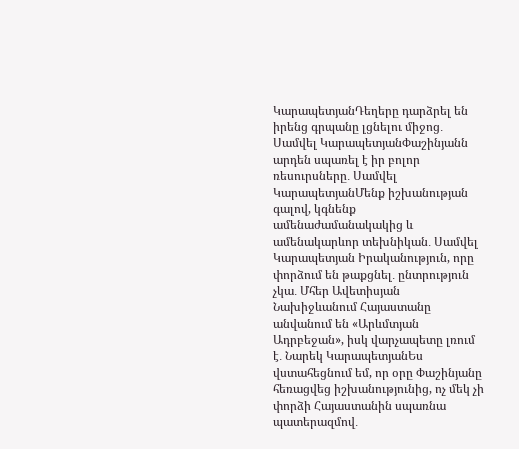ԿարապետյանԴեղերը դարձրել են իրենց գրպանը լցնելու միջոց․ Սամվել ԿարապետյանՓաշինյանն արդեն սպառել է իր բոլոր ռեսուրսները․ Սամվել ԿարապետյանՄենք իշխանության գալով, կգնենք ամենաժամանակակից և ամենակարևոր տեխնիկան․ Սամվել Կարապետյան Իրականություն, որը փորձում են թաքցնել․ ընտրություն չկա․ Մհեր Ավետիսյան Նախիջևանում Հայաստանը անվանում են «Արևմտյան Ադրբեջան», իսկ վարչապետը լռում է․ Նարեկ ԿարապետյանԵս վստահեցնում եմ, որ օրը Փաշինյանը հեռացվեց իշխանությունից, ոչ մեկ չի փորձի Հայաստանին սպառնա պատերազմով․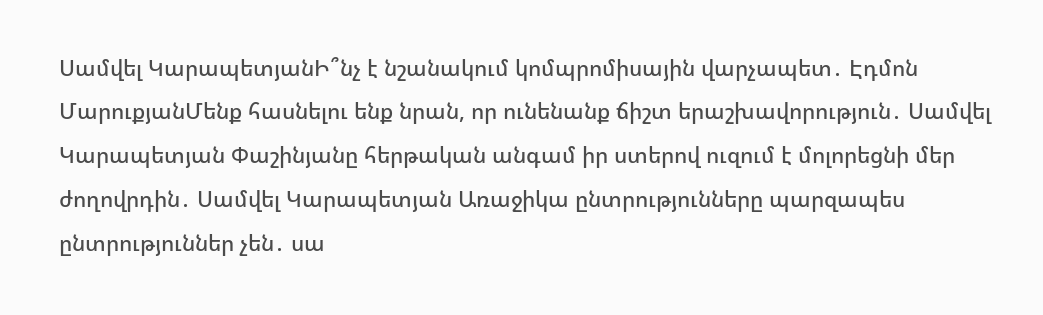Սամվել ԿարապետյանԻ՞նչ է նշանակում կոմպրոմիսային վարչապետ․ Էդմոն ՄարուքյանՄենք հասնելու ենք նրան, որ ունենանք ճիշտ երաշխավորություն․ Սամվել Կարապետյան Փաշինյանը հերթական անգամ իր ստերով ուզում է մոլորեցնի մեր ժողովրդին․ Սամվել Կարապետյան Առաջիկա ընտրությունները պարզապես ընտրություններ չեն․ սա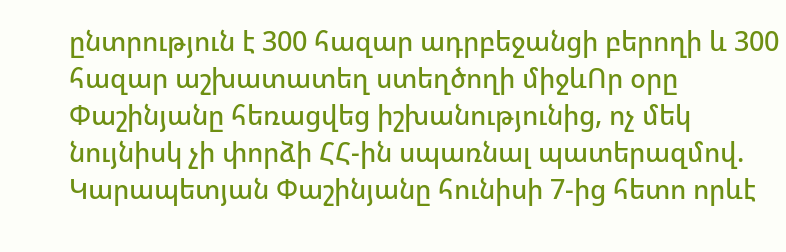ընտրություն է 300 հազար ադրբեջանցի բերողի և 300 հազար աշխատատեղ ստեղծողի միջևՈր օրը Փաշինյանը հեռացվեց իշխանությունից, ոչ մեկ նույնիսկ չի փորձի ՀՀ-ին սպառնալ պատերազմով. Կարապետյան Փաշինյանը հունիսի 7-ից հետո որևէ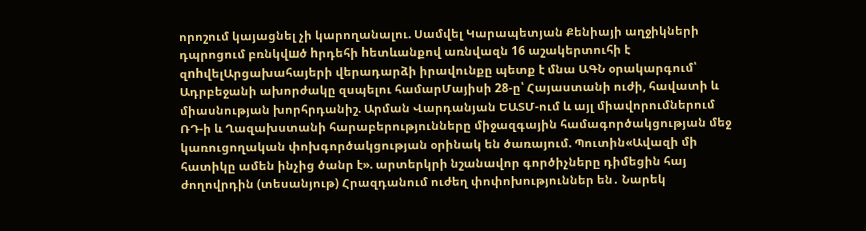որոշում կայացնել չի կարողանալու. Սամվել Կարապետյան Քենիայի աղջիկների դպրոցում բռնկվшծ hրդեհի hետևանքով առնվազն 16 աշակերտուհի է զnhվելԱրցախահայերի վերադարձի իրավունքը պետք է մնա ԱԳՆ օրակարգում՝ Ադրբեջանի ախորժակը զսպելու համարՄայիսի 28-ը՝ Հայաստանի ուժի, հավատի և միասնության խորհրդանիշ. Արման Վարդանյան ԵԱՏՄ-ում և այլ միավորումներում ՌԴ-ի և Ղազախստանի հարաբերությունները միջազգային համագործակցության մեջ կառուցողական փոխգործակցության օրինակ են ծառայում. Պուտին«Ավազի մի հատիկը ամեն ինչից ծանր է». արտերկրի նշանավոր գործիչները դիմեցին հայ ժողովրդին (տեսանյութ) Հրազդանում ուժեղ փոփոխություններ են․ Նարեկ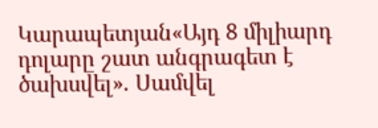Կարապետյան«Այդ 8 միլիարդ դոլարը շատ անգրագետ է ծախսվել». Սամվել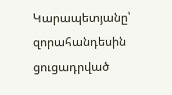Կարապետյանը՝ զորահանդեսին ցուցադրված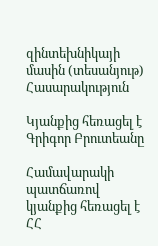զինտեխնիկայի մասին (տեսանյութ)
Հասարակություն

Կյանքից հեռացել է Գրիգոր Բրուտեանը

Համավարակի պատճառով կյանքից հեռացել է ՀՀ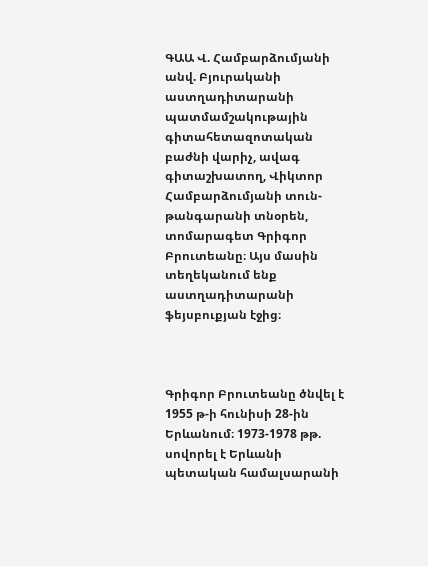ԳԱԱ Վ. Համբարձումյանի անվ. Բյուրականի աստղադիտարանի պատմամշակութային գիտահետազոտական բաժնի վարիչ, ավագ գիտաշխատող, Վիկտոր Համբարձումյանի տուն-թանգարանի տնօրեն, տոմարագետ Գրիգոր Բրուտեանը։ Այս մասին տեղեկանում ենք աստղադիտարանի ֆեյսբուքյան էջից։



Գրիգոր Բրուտեանը ծնվել է 1955 թ-ի հունիսի 28-ին Երևանում։ 1973-1978 թթ. սովորել է Երևանի պետական համալսարանի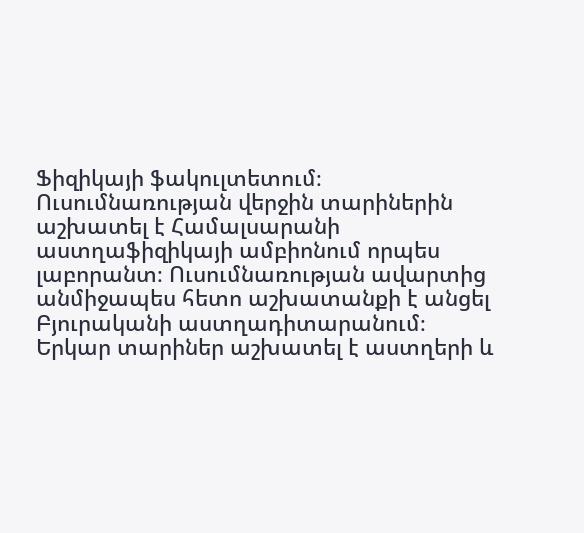Ֆիզիկայի ֆակուլտետում։ Ուսումնառության վերջին տարիներին աշխատել է Համալսարանի աստղաֆիզիկայի ամբիոնում որպես լաբորանտ։ Ուսումնառության ավարտից անմիջապես հետո աշխատանքի է անցել Բյուրականի աստղադիտարանում։ Երկար տարիներ աշխատել է աստղերի և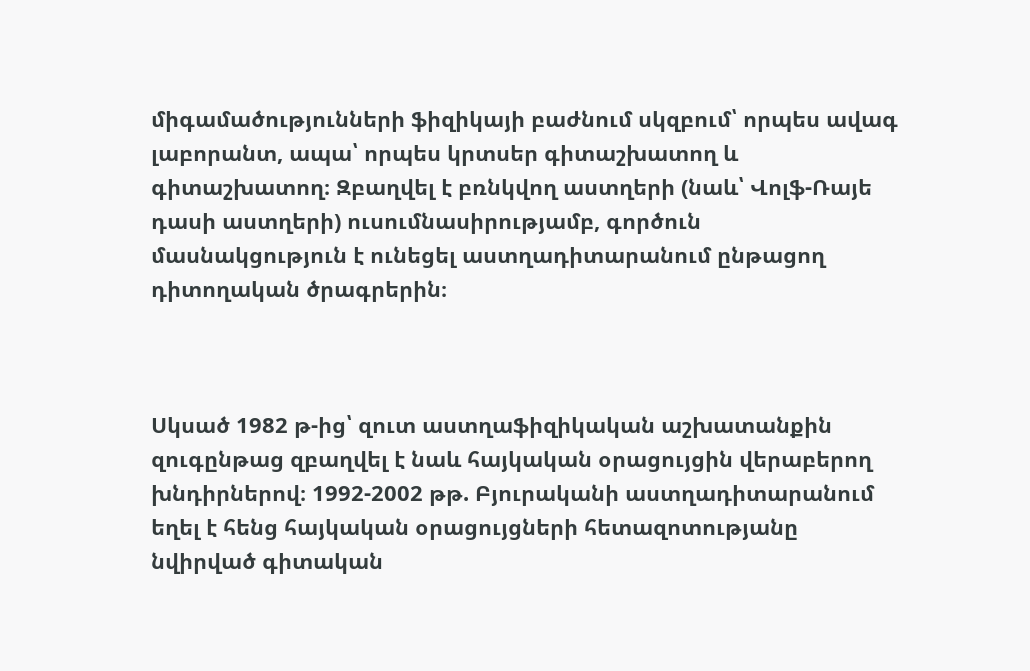միգամածությունների ֆիզիկայի բաժնում սկզբում՝ որպես ավագ լաբորանտ, ապա՝ որպես կրտսեր գիտաշխատող և գիտաշխատող։ Զբաղվել է բռնկվող աստղերի (նաև՝ Վոլֆ-Ռայե դասի աստղերի) ուսումնասիրությամբ, գործուն մասնակցություն է ունեցել աստղադիտարանում ընթացող դիտողական ծրագրերին։



Սկսած 1982 թ-ից՝ զուտ աստղաֆիզիկական աշխատանքին զուգընթաց զբաղվել է նաև հայկական օրացույցին վերաբերող խնդիրներով։ 1992-2002 թթ. Բյուրականի աստղադիտարանում եղել է հենց հայկական օրացույցների հետազոտությանը նվիրված գիտական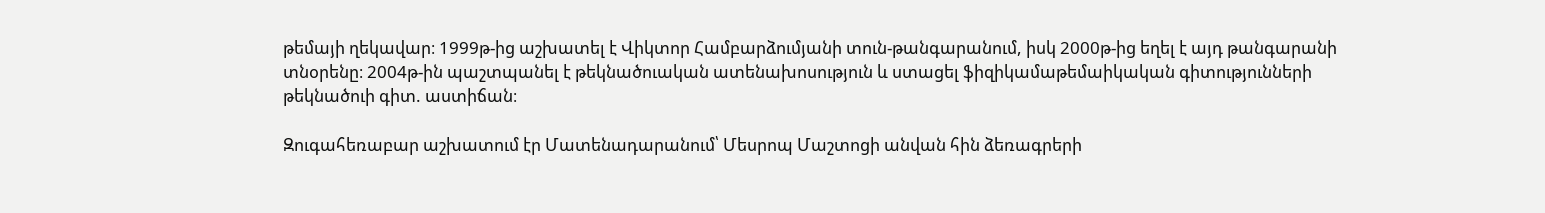թեմայի ղեկավար։ 1999թ-ից աշխատել է Վիկտոր Համբարձումյանի տուն-թանգարանում, իսկ 2000թ-ից եղել է այդ թանգարանի տնօրենը։ 2004թ-ին պաշտպանել է թեկնածուական ատենախոսություն և ստացել ֆիզիկամաթեմաիկական գիտությունների թեկնածուի գիտ. աստիճան։

Զուգահեռաբար աշխատում էր Մատենադարանում՝ Մեսրոպ Մաշտոցի անվան հին ձեռագրերի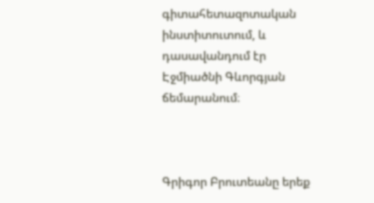գիտահետազոտական ինստիտուտում, և դասավանդում էր Էջմիածնի Գևորգյան ճեմարանում։



Գրիգոր Բրուտեանը երեք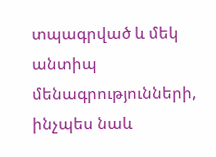տպագրված և մեկ անտիպ մենագրությունների, ինչպես նաև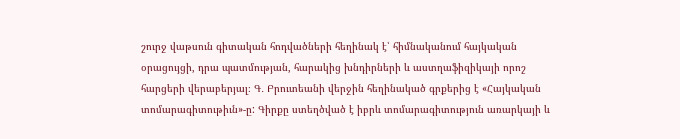շուրջ վաթսուն գիտական հոդվածների հեղինակ է՝ հիմնականում հայկական օրացույցի, դրա պատմության, հարակից խնդիրների և աստղաֆիզիկայի որոշ հարցերի վերաբերյալ։ Գ․ Բրուտեանի վերջին հեղինակած գրքերից է «Հայկական տոմարագիտութիւն»-ը: Գիրքը ստեղծված է իբրև տոմարագիտություն առարկայի և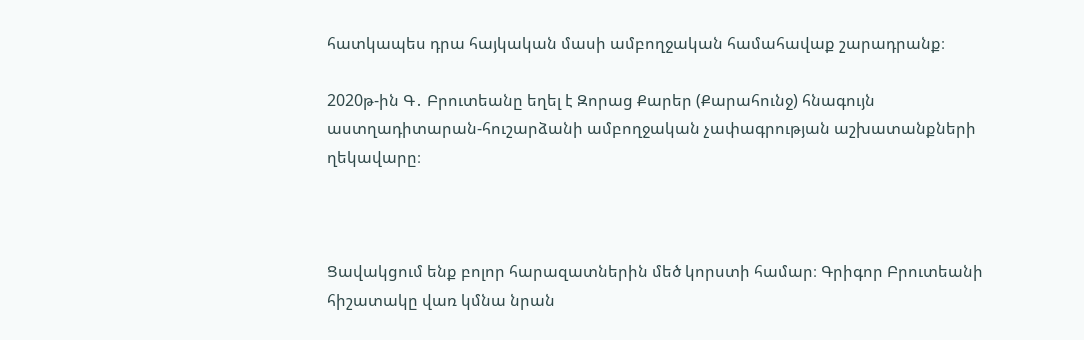հատկապես դրա հայկական մասի ամբողջական համահավաք շարադրանք։

2020թ-ին Գ․ Բրուտեանը եղել է Զորաց Քարեր (Քարահունջ) հնագույն աստղադիտարան-հուշարձանի ամբողջական չափագրության աշխատանքների ղեկավարը։



Ցավակցում ենք բոլոր հարազատներին մեծ կորստի համար։ Գրիգոր Բրուտեանի հիշատակը վառ կմնա նրան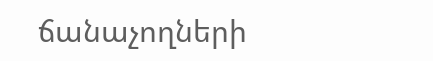ճանաչողների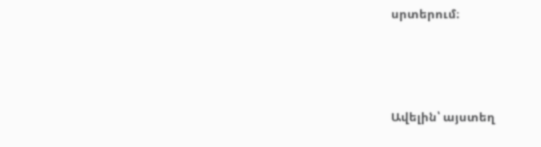սրտերում։



Ավելին՝ այստեղ